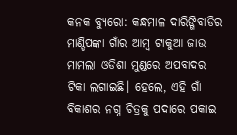କନକ ବ୍ୟୁରୋ: କନ୍ଧମାଳ ଦାରିଙ୍ଗିବାଡିର ମାଣ୍ଡିପଙ୍କା ଗାଁର ଆମ୍ବ ଟାକୁଆ ଜାଉ ମାମଲା ଓଡିଶା ମୁଣ୍ଡରେ ଅପବାଦର ଟିକା ଲଗାଇଛି। ହେଲେ, ଏହି ଗାଁ ବିକାଶର ନଗ୍ନ ଚିତ୍ରକୁ ପଦାରେ ପକାଇ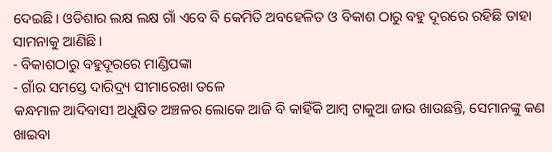ଦେଇଛି। ଓଡିଶାର ଲକ୍ଷ ଲକ୍ଷ ଗାଁ ଏବେ ବି କେମିତି ଅବହେଳିତ ଓ ବିକାଶ ଠାରୁ ବହୁ ଦୂରରେ ରହିଛି ତାହା ସାମନାକୁ ଆଣିଛି।
- ବିକାଶଠାରୁ ବହୁଦୂରରେ ମାଣ୍ଡିପଙ୍କା
- ଗାଁର ସମସ୍ତେ ଦାରିଦ୍ର୍ୟ ସୀମାରେଖା ତଳେ
କନ୍ଧମାଳ ଆଦିବାସୀ ଅଧୁଷିତ ଅଞ୍ଚଳର ଲୋକେ ଆଜି ବି କାହିଁକି ଆମ୍ବ ଟାକୁଆ ଜାଉ ଖାଉଛନ୍ତି, ସେମାନଙ୍କୁ କଣ ଖାଇବା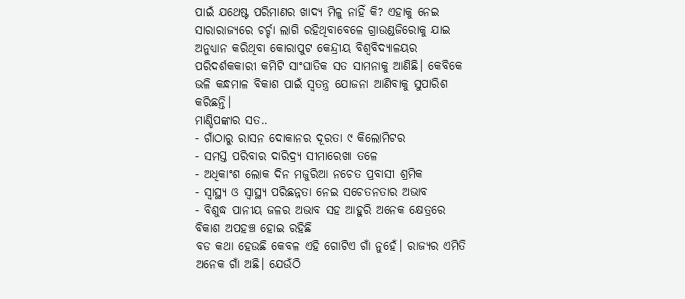ପାଇଁ ଯଥେଷ୍ଟ ପରିମାଣର ଖାଦ୍ୟ ମିଳୁ ନାହିଁ କି? ଏହାକୁ ନେଇ ସାରାରାଜ୍ୟରେ ଚର୍ଚ୍ଚା ଲାଗି ରହିଥିବାବେଳେ ଗ୍ରାଉଣ୍ଡଜିରୋକୁ ଯାଇ ଅନୁଧ୍ୟାନ କରିଥିବା କୋରାପୁଟ କେନ୍ଦ୍ରୀୟ ବିଶ୍ବବିଦ୍ୟାଳୟର ପରିଦର୍ଶକକାରୀ କମିଟି ସାଂଘାତିକ ସତ ସାମନାକୁ ଆଣିଛି। କେବିକେ ଭଳି କନ୍ଧମାଳ ବିକାଶ ପାଇଁ ସ୍ବତନ୍ତ୍ର ଯୋଜନା ଆଣିବାକୁ ସୁପାରିଶ କରିଛନ୍ତି।
ମାଣ୍ଡିପଙ୍କାର ସତ..
- ଗାଁଠାରୁ ରାସନ ଦୋକାନର ଦୂରତା ୯ କିଲୋମିଟର
- ସମସ୍ତ ପରିବାର ଦାରିଦ୍ର୍ୟ ସୀମାରେଖା ତଳେ
- ଅଧିକାଂଶ ଲୋକ ଦିନ ମଜୁରିଆ ନଚେତ ପ୍ରବାସୀ ଶ୍ରମିକ
- ସ୍ବାସ୍ଥ୍ୟ ଓ ସ୍ବାସ୍ଥ୍ୟ ପରିଛନ୍ନତା ନେଇ ସଚେତନତାର ଅଭାବ
- ବିଶୁଦ୍ଧ ପାନୀୟ ଜଳର ଅଭାବ ସହ ଆହୁରି ଅନେକ କ୍ଷେତ୍ରରେ ବିକାଶ ଅପହଞ୍ଚ ହୋଇ ରହିଛି
ବଡ କଥା ହେଉଛି କେବଳ ଏହି ଗୋଟିଏ ଗାଁ ନୁହେଁ। ରାଜ୍ୟର ଏମିତି ଅନେକ ଗାଁ ଅଛି। ଯେଉଁଠି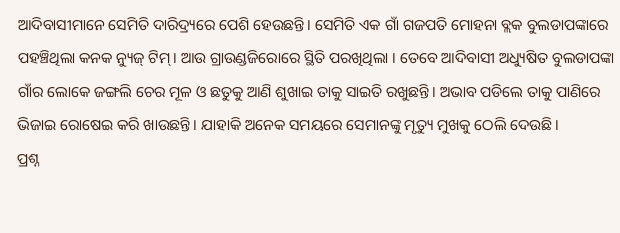ଆଦିବାସୀମାନେ ସେମିତି ଦାରିଦ୍ର୍ୟରେ ପେଶି ହେଉଛନ୍ତି। ସେମିତି ଏକ ଗାଁ ଗଜପତି ମୋହନା ବ୍ଲକ ବୁଲଡାପଙ୍କାରେ ପହଞ୍ଚିଥିଲା କନକ ନ୍ୟୁଜ୍ ଟିମ୍। ଆଉ ଗ୍ରାଉଣ୍ଡଜିରୋରେ ସ୍ଥିତି ପରଖିଥିଲା । ତେବେ ଆଦିବାସୀ ଅଧ୍ୟୁଷିତ ବୁଲଡାପଙ୍କା ଗାଁର ଲୋକେ ଜଙ୍ଗଲି ଚେର ମୂଳ ଓ ଛତୁକୁ ଆଣି ଶୁଖାଇ ତାକୁ ସାଇତି ରଖୁଛନ୍ତି। ଅଭାବ ପଡିଲେ ତାକୁ ପାଣିରେ ଭିଜାଇ ରୋଷେଇ କରି ଖାଉଛନ୍ତି। ଯାହାକି ଅନେକ ସମୟରେ ସେମାନଙ୍କୁ ମୃତ୍ୟୁ ମୁଖକୁ ଠେଲି ଦେଉଛି।
ପ୍ରଶ୍ନ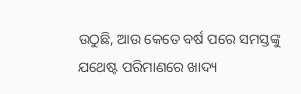ଉଠୁଛି, ଆଉ କେତେ ବର୍ଷ ପରେ ସମସ୍ତଙ୍କୁ ଯଥେଷ୍ଟ ପରିମାଣରେ ଖାଦ୍ୟ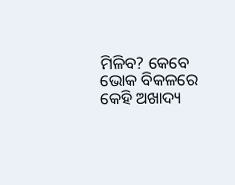ମିଳିବ? କେବେ ଭୋକ ବିକଳରେ କେହି ଅଖାଦ୍ୟ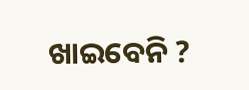ଖାଇବେନି ?